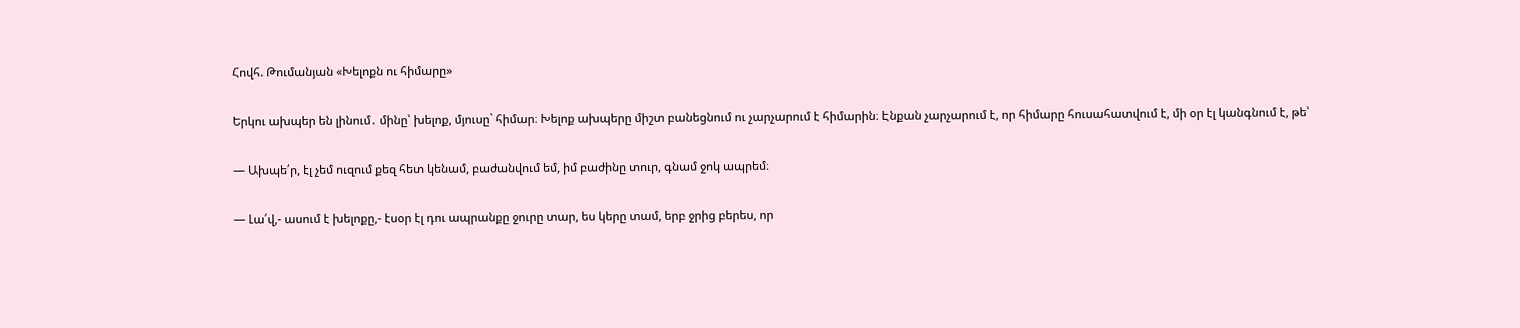Հովհ. Թումանյան «Խելոքն ու հիմարը»

Երկու ախպեր են լինում․ մինը՝ խելոք, մյուսը` հիմար։ Խելոք ախպերը միշտ բանեցնում ու չարչարում է հիմարին։ Էնքան չարչարում է, որ հիմարը հուսահատվում է, մի օր էլ կանգնում է, թե՝

— Ախպե՛ր, էլ չեմ ուզում քեզ հետ կենամ, բաժանվում եմ, իմ բաժինը տուր, գնամ ջոկ ապրեմ։

— Լա՛վ,- ասում է խելոքը,- էսօր էլ դու ապրանքը ջուրը տար, ես կերը տամ, երբ ջրից բերես, որ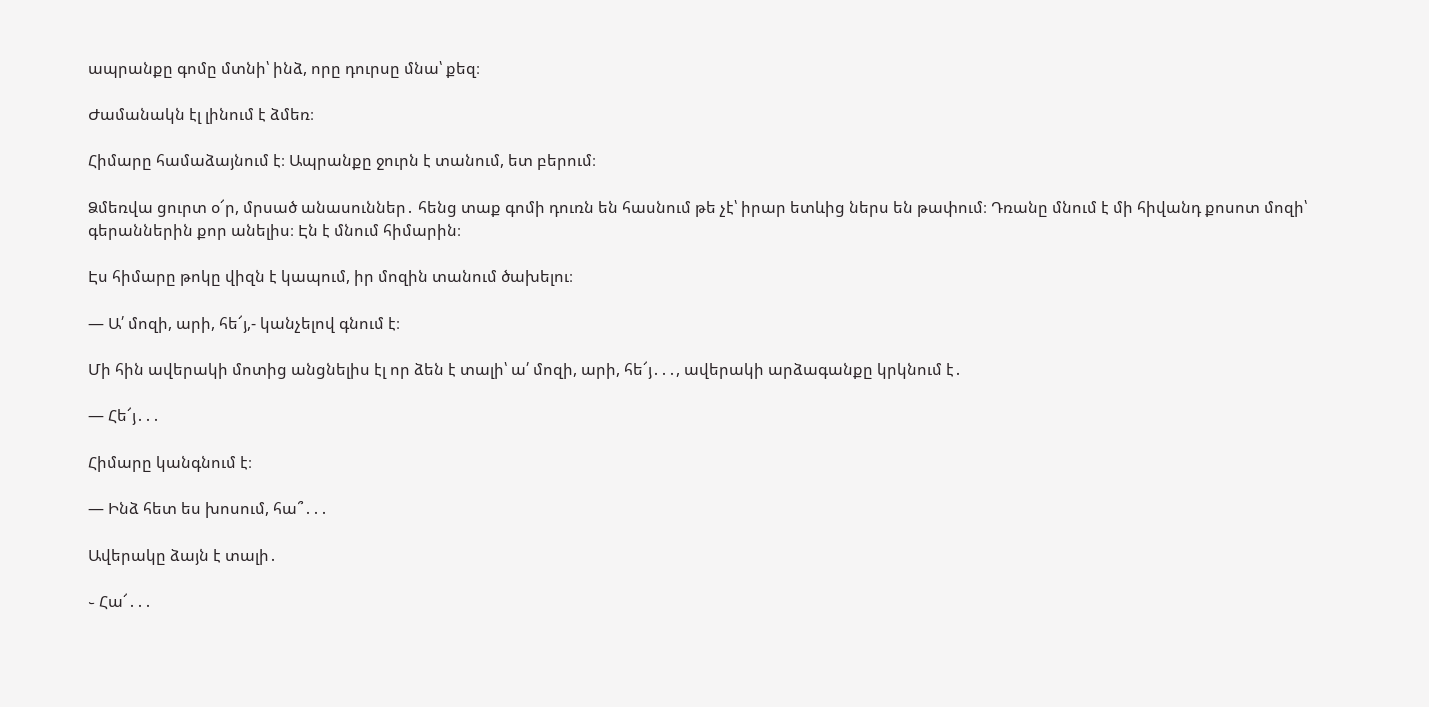ապրանքը գոմը մտնի՝ ինձ, որը դուրսը մնա՝ քեզ։

Ժամանակն էլ լինում է ձմեռ։

Հիմարը համաձայնում է։ Ապրանքը ջուրն է տանում, ետ բերում։

Ձմեռվա ցուրտ օ՜ր, մրսած անասուններ․ հենց տաք գոմի դուռն են հասնում թե չէ՝ իրար ետևից ներս են թափում։ Դռանը մնում է մի հիվանդ քոսոտ մոզի՝ գերաններին քոր անելիս։ Էն է մնում հիմարին։

Էս հիմարը թոկը վիզն է կապում, իր մոզին տանում ծախելու։

— Ա՛ մոզի, արի, հե՜յ,- կանչելով գնում է։

Մի հին ավերակի մոտից անցնելիս էլ որ ձեն է տալի՝ ա՛ մոզի, արի, հե՜յ․․․, ավերակի արձագանքը կրկնում է․

— Հե՜յ․․․

Հիմարը կանգնում է։

— Ինձ հետ ես խոսում, հա՞․․․

Ավերակը ձայն է տալի․

֊ Հա՜․․․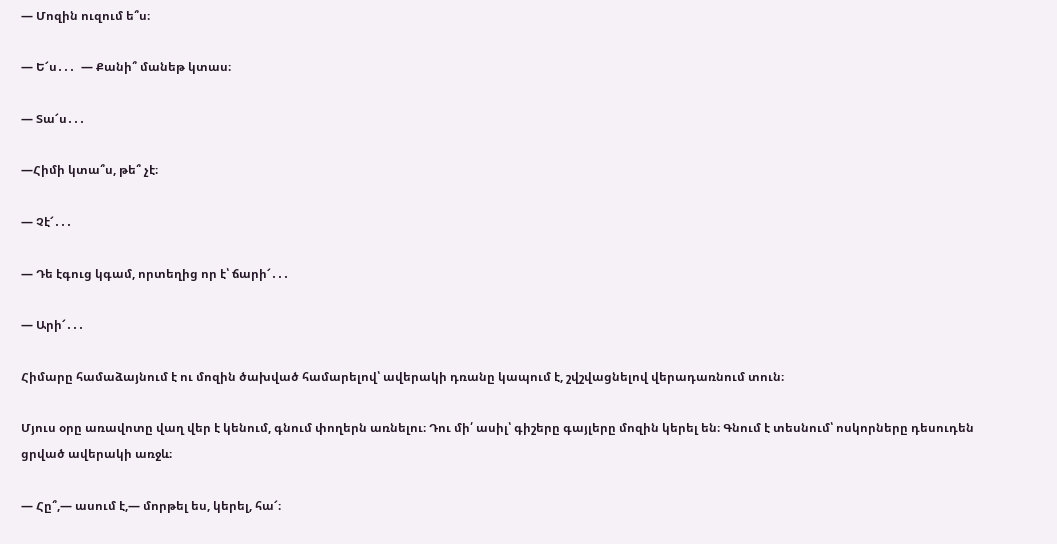— Մոզին ուզում ե՞ս։

— Ե՜ս․․․  — Քանի՞ մանեթ կտաս։

— Տա՜ս․․․

—Հիմի կտա՞ս, թե՞ չէ։

— Չէ՜․․․

— Դե էգուց կգամ, որտեղից որ է՝ ճարի՜․․․

— Արի՜․․․

Հիմարը համաձայնում է ու մոզին ծախված համարելով՝ ավերակի դռանը կապում է, շվշվացնելով վերադառնում տուն։

Մյուս օրը առավոտը վաղ վեր է կենում, գնում փողերն առնելու։ Դու մի՛ ասիլ՝ գիշերը գայլերը մոզին կերել են։ Գնում է տեսնում՝ ոսկորները դեսուդեն ցրված ավերակի առջև։

— Հը՞,— ասում է,— մորթել ես, կերել, հա՜։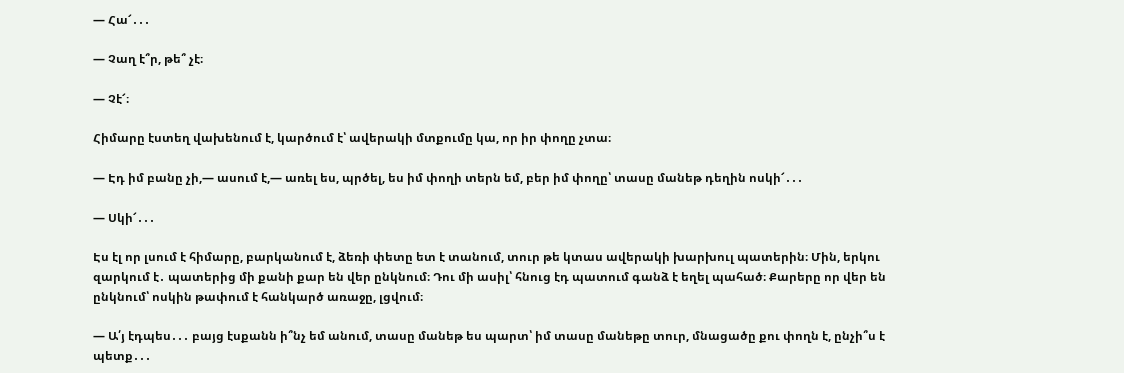— Հա՜․․․

— Չաղ է՞ր, թե՞ չէ։

— Չէ՜։

Հիմարը էստեղ վախենում է, կարծում է՝ ավերակի մտքումը կա, որ իր փողը չտա։

— Էդ իմ բանը չի,— ասում է,— առել ես, պրծել, ես իմ փողի տերն եմ, բեր իմ փողը՝ տասը մանեթ դեղին ոսկի՜․․․

— Սկի՜․․․

Էս էլ որ լսում է հիմարը, բարկանում է, ձեռի փետը ետ է տանում, տուր թե կտաս ավերակի խարխուլ պատերին։ Մին, երկու զարկում է․ պատերից մի քանի քար են վեր ընկնում։ Դու մի ասիլ՝ հնուց էդ պատում գանձ է եղել պահած։ Քարերը որ վեր են ընկնում՝ ոսկին թափում է հանկարծ առաջը, լցվում։

— Ա՛յ էդպես․․․ բայց էսքանն ի՞նչ եմ անում, տասը մանեթ ես պարտ՝ իմ տասը մանեթը տուր, մնացածը քու փողն է, ընչի՞ս է պետք․․․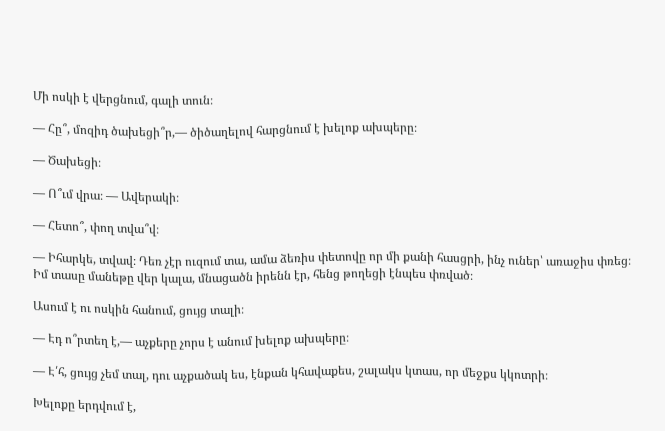Մի ոսկի է վերցնում, գալի տուն։

— Հը՞, մոզիդ ծախեցի՞ր,— ծիծաղելով հարցնում է խելոք ախպերը։

— Ծախեցի։

— Ո՞ւմ վրա։ — Ավերակի։

— Հետո՞, փող տվա՞վ։

— Իհարկե, տվավ։ Դեռ չէր ուզում տա, ամա ձեռիս փետովը որ մի քանի հասցրի, ինչ ուներ՝ առաջիս փռեց։ Իմ տասը մանեթը վեր կալա, մնացածն իրենն էր, հենց թողեցի էնպես փռված։

Ասում է ու ոսկին հանում, ցույց տալի։

— Էդ ո՞րտեղ է,— աչքերը չորս է անում խելոք ախպերը։

— Է՛հ, ցույց չեմ տալ, դու աչքածակ ես, էնքան կհավաքես, շալակս կտաս, որ մեջքս կկոտրի։

Խելոքը երդվում է,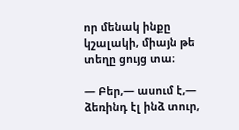որ մենակ ինքը կշալակի, միայն թե տեղը ցույց տա։

— Բեր,— ասում է,— ձեռինդ էլ ինձ տուր,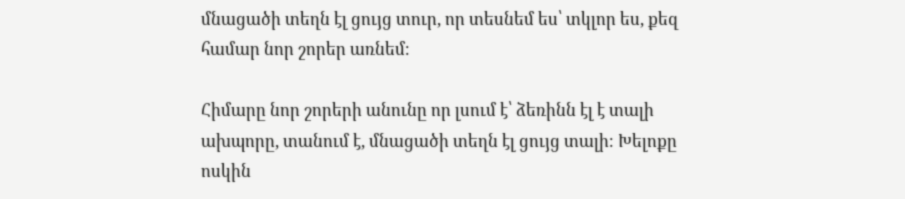մնացածի տեղն էլ ցույց տուր, որ տեսնեմ ես՝ տկլոր ես, քեզ համար նոր շորեր առնեմ։

Հիմարը նոր շորերի անունը որ լսում է՝ ձեռինն էլ է տալի ախպորը, տանում է, մնացածի տեղն էլ ցույց տալի։ Խելոքը ոսկին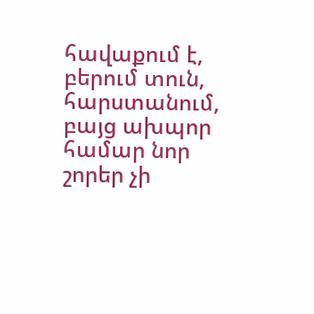հավաքում է, բերում տուն, հարստանում, բայց ախպոր համար նոր շորեր չի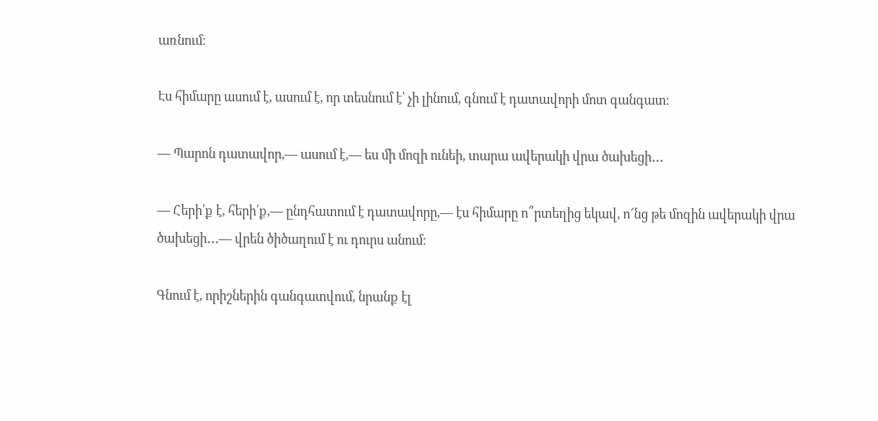առնում։

Էս հիմարը ասում է, ասում է, որ տեսնում է՝ չի լինում, գնում է դատավորի մոտ գանգատ։

— Պարոն դատավոր,— ասում է,— ես մի մոզի ունեի, տարա ավերակի վրա ծախեցի․․․

— Հերի՛ք է, հերի՛ք,— ընդհատում է դատավորը,— էս հիմարը ո՞րտեղից եկավ, ո՜նց թե մոզին ավերակի վրա ծախեցի․․․— վրեն ծիծաղում է ու դուրս անում։

Գնում է, որիշներին գանգատվում, նրանք էլ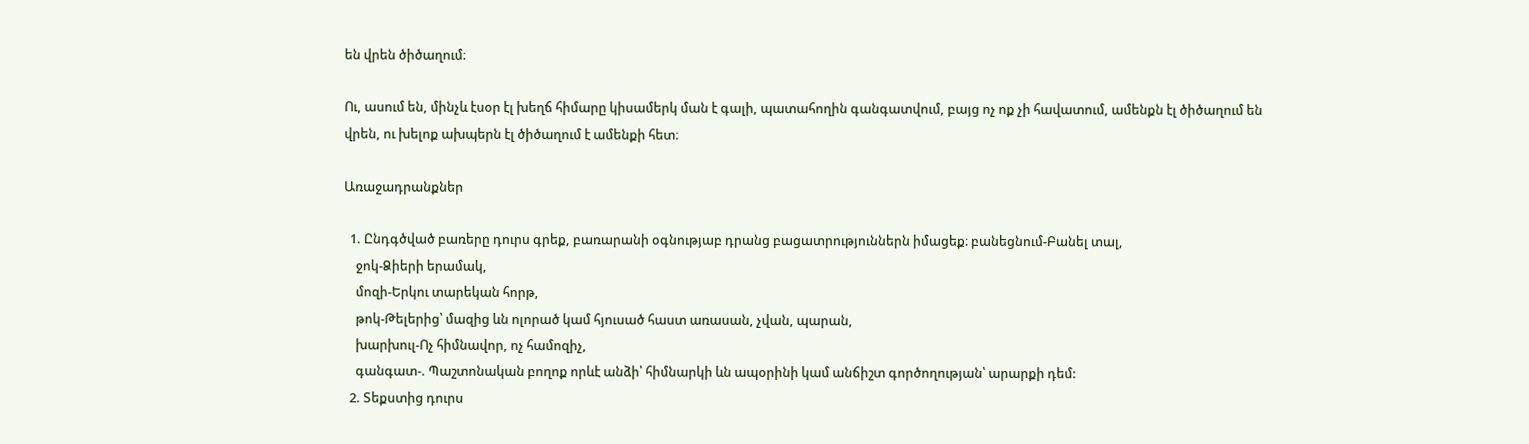են վրեն ծիծաղում։

Ու, ասում են, մինչև էսօր էլ խեղճ հիմարը կիսամերկ ման է գալի, պատահողին գանգատվում, բայց ոչ ոք չի հավատում, ամենքն էլ ծիծաղում են վրեն, ու խելոք ախպերն էլ ծիծաղում է ամենքի հետ։

Առաջադրանքներ

  1. Ընդգծված բառերը դուրս գրեք, բառարանի օգնությաբ դրանց բացատրություններն իմացեք։ բանեցնում-Բանել տալ,
    ջոկ-Ձիերի երամակ,
    մոզի-Երկու տարեկան հորթ,
    թոկ-Թելերից՝ մազից ևն ոլորած կամ հյուսած հաստ առասան, չվան, պարան,
    խարխուլ-Ոչ հիմնավոր, ոչ համոզիչ,
    գանգատ-. Պաշտոնական բողոք որևէ անձի՝ հիմնարկի ևն ապօրինի կամ անճիշտ գործողության՝ արարքի դեմ:
  2. Տեքստից դուրս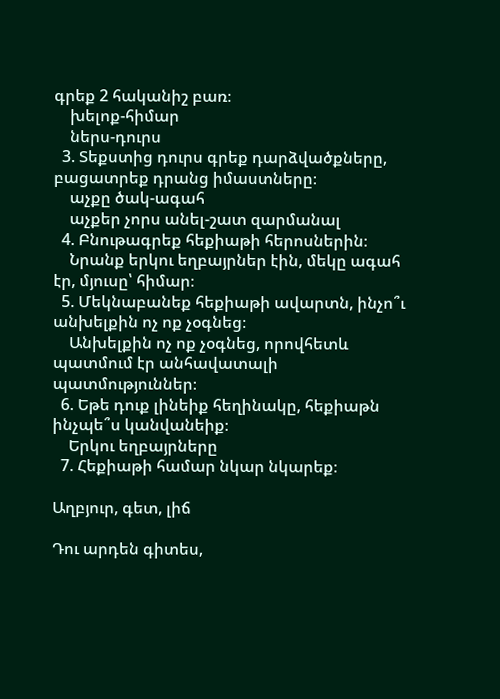գրեք 2 հականիշ բառ։
    խելոք-հիմար
    ներս-դուրս
  3. Տեքստից դուրս գրեք դարձվածքները, բացատրեք դրանց իմաստները։
    աչքը ծակ-ագահ
    աչքեր չորս անել-շատ զարմանալ
  4. Բնութագրեք հեքիաթի հերոսներին։
    Նրանք երկու եղբայրներ էին, մեկը ագահ էր, մյուսը՝ հիմար։
  5. Մեկնաբանեք հեքիաթի ավարտն, ինչո՞ւ անխելքին ոչ ոք չօգնեց։
    Անխելքին ոչ ոք չօգնեց, որովհետև պատմում էր անհավատալի պատմություններ։
  6. Եթե դուք լինեիք հեղինակը, հեքիաթն ինչպե՞ս կանվանեիք։
    Երկու եղբայրները
  7. Հեքիաթի համար նկար նկարեք։

Աղբյուր, գետ, լիճ

Դու արդեն գիտես,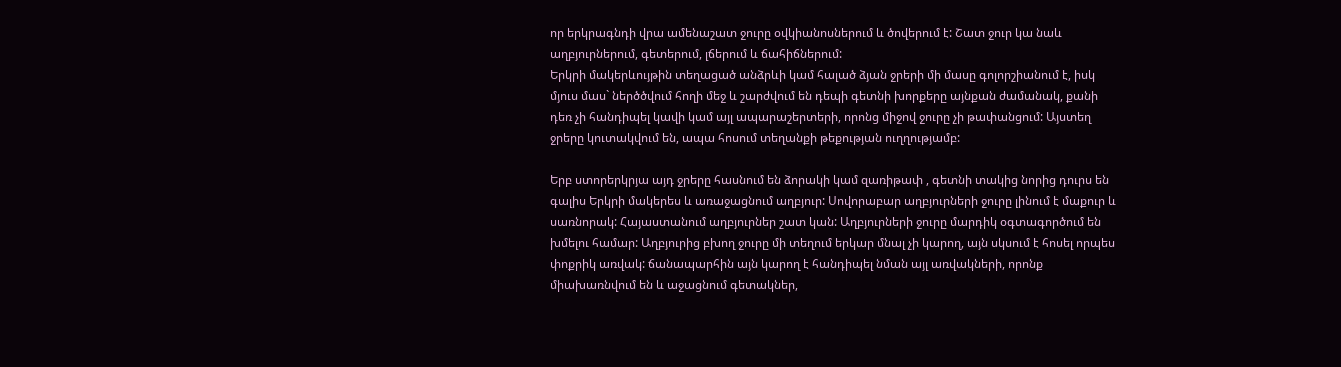որ երկրագնդի վրա ամենաշատ ջուրը օվկիանոսներում և ծովերում է: Շատ ջուր կա նաև աղբյուրներում, գետերում, լճերում և ճահիճներում:
Երկրի մակերևույթին տեղացած անձրևի կամ հալած ձյան ջրերի մի մասը գոլորշիանում է, իսկ մյուս մաս` ներծծվում հողի մեջ և շարժվում են դեպի գետնի խորքերը այնքան ժամանակ, քանի դեռ չի հանդիպել կավի կամ այլ ապարաշերտերի, որոնց միջով ջուրը չի թափանցում: Այստեղ ջրերը կուտակվում են, ապա հոսում տեղանքի թեքության ուղղությամբ:

Երբ ստորերկրյա այդ ջրերը հասնում են ձորակի կամ զառիթափ , գետնի տակից նորից դուրս են գալիս Երկրի մակերես և առաջացնում աղբյուր: Սովորաբար աղբյուրների ջուրը լինում է մաքուր և սառնորակ: Հայաստանում աղբյուրներ շատ կան: Աղբյուրների ջուրը մարդիկ օգտագործում են խմելու համար: Աղբյուրից բխող ջուրը մի տեղում երկար մնալ չի կարող, այն սկսում է հոսել որպես փոքրիկ առվակ: ճանապարհին այն կարող է հանդիպել նման այլ առվակների, որոնք միախառնվում են և աջացնում գետակներ,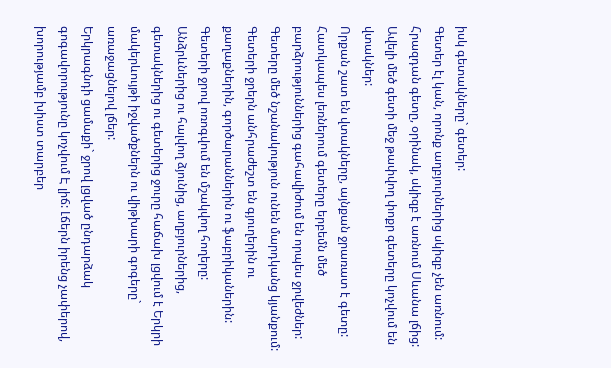իսկ գետակները` գետեր:
Գետեր էլ կան, որոնք աղբյուրներից սկիզբ չեն առնում: Հրազդան գետը, օրինակ, սկիզբ է առնում Սևանա լճից:
Ավելի մեծ գետի մեջ թափվող փոքր գետերը կոչվում են վտակներ:
Որքան շատ են վտակները, այնքան ջրառատ է գետը:
Հատկապես լեռներում գետերը երբեմն մեծ բարձրություններից գահավիժում են որպես ջրվեժներ:
Գետերը մեծ նշանակություն ունեն մարդկանց կյանքում: Գետերի ջրերն անհրաժեշտ են գյուղերին ու քաղաքներին, գործարաններին ու ֆաբրիկաներին: Գետերի ջրով ոռոգվում են մշակվող հողերը:
Անձրևներից ու հալվող ձյունից, աղբյուրներից, գետակներից ու գետերից ջուրը հաճախ լցվում է Երկրի մակերևույթի իջվածքներն ու վիթխարի գոգերը` առաջացնելով լճեր:
Երկրագնդի ցամաքի` ջրով լցված ընդարձակ գոգավորությունը կոչվում Է լիճ: Լճերն իրենց չափերով, խորությամբ խիստ տարբեր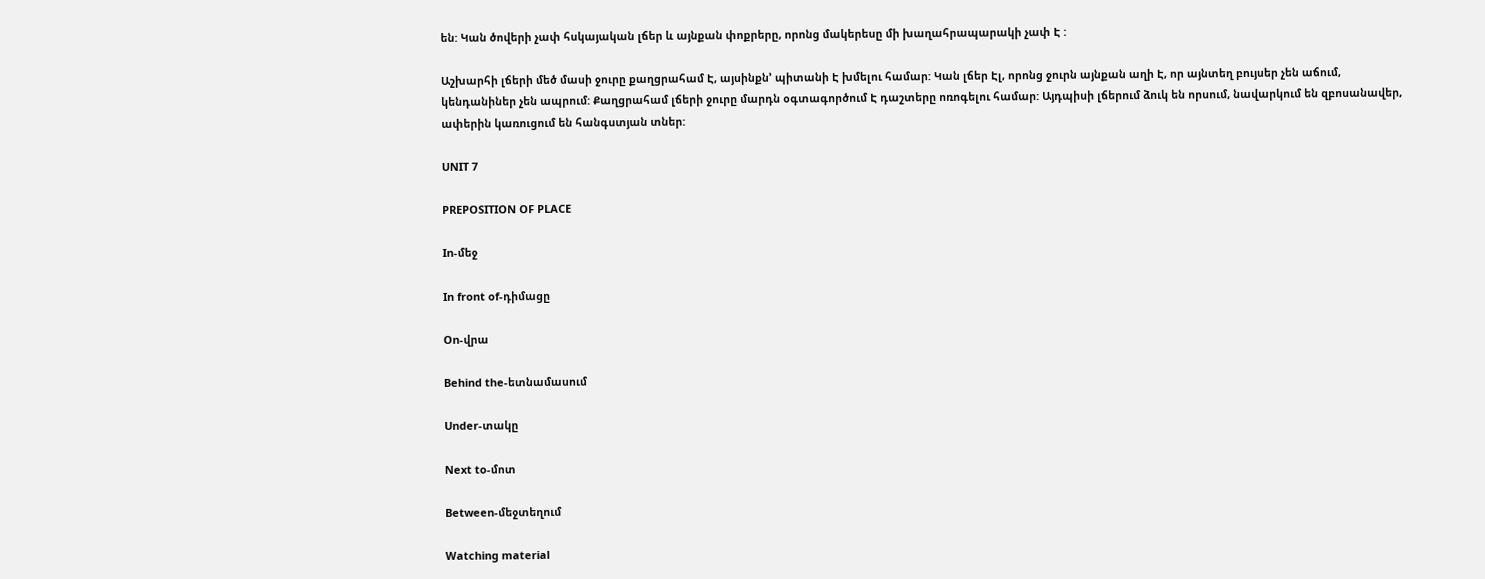են: Կան ծովերի չափ հսկայական լճեր և այնքան փոքրերը, որոնց մակերեսը մի խաղահրապարակի չափ Է :

Աշխարհի լճերի մեծ մասի ջուրը քաղցրահամ Է, այսինքն’ պիտանի Է խմելու համար: Կան լճեր Էլ, որոնց ջուրն այնքան աղի Է, որ այնտեղ բույսեր չեն աճում, կենդանիներ չեն ապրում: Քաղցրահամ լճերի ջուրը մարդն օգտագործում Է դաշտերը ոռոգելու համար: Այդպիսի լճերում ձուկ են որսում, նավարկում են զբոսանավեր, ափերին կառուցում են հանգստյան տներ:

UNIT 7

PREPOSITION OF PLACE

In-մեջ

In front of-դիմացը

On-վրա

Behind the-ետնամասում

Under-տակը

Next to-մոտ

Between-մեջտեղում

Watching material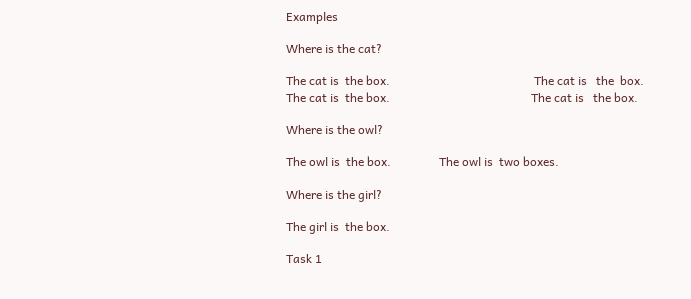Examples

Where is the cat?

The cat is  the box.                                                The cat is   the  box. The cat is  the box.                                               The cat is   the box.

Where is the owl?

The owl is  the box.                The owl is  two boxes.

Where is the girl?

The girl is  the box.

Task 1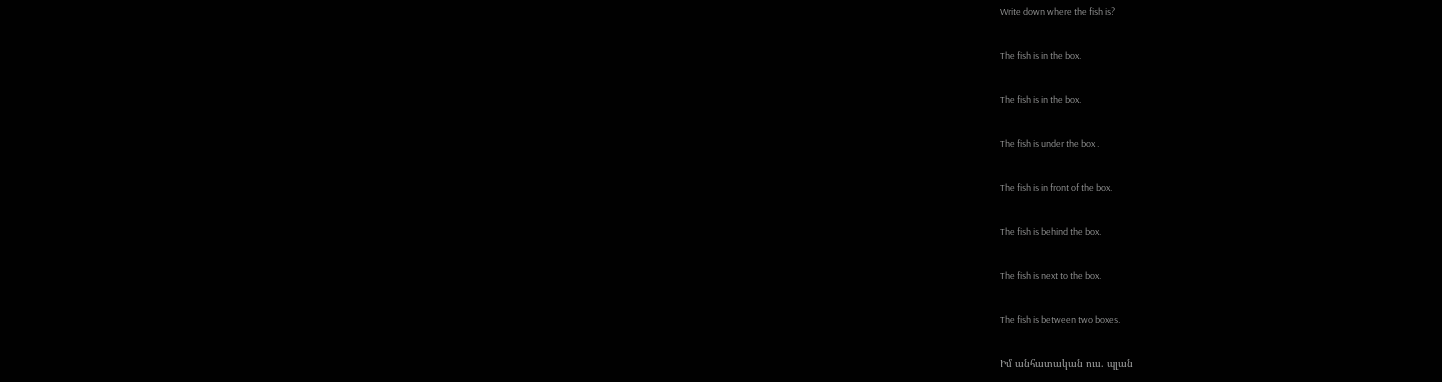Write down where the fish is?

The fish is in the box.

The fish is in the box.

The fish is under the box .

The fish is in front of the box.

The fish is behind the box.

The fish is next to the box.

The fish is between two boxes.

Իմ անհատական ուս. պլան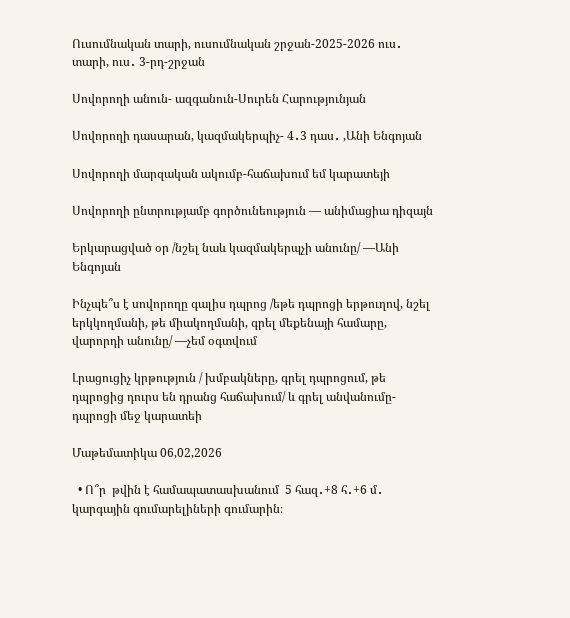Ուսումնական տարի, ուսումնական շրջան-2025-2026 ուս․ տարի, ուս․ 3-րդ-շրջան

Սովորողի անուն- ազգանուն-Սուրեն Հարությունյան

Սովորողի դասարան, կազմակերպիչ- 4․3 դաս․ ,Անի Ենգոյան

Սովորողի մարզական ակումբ-հաճախում եմ կարատեյի

Սովորողի ընտրությամբ գործունեություն — անիմացիա դիզայն

Երկարացված օր /նշել նաև կազմակերպչի անունը/ —Անի Ենգոյան

Ինչպե՞ս է սովորողը գալիս դպրոց /եթե դպրոցի երթուղով, նշել երկկողմանի, թե միակողմանի, գրել մեքենայի համարը, վարորդի անունը/ —չեմ օգտվում

Լրացուցիչ կրթություն / խմբակները, գրել դպրոցում, թե դպրոցից դուրս են դրանց հաճախում/ և գրել անվանումը- դպրոցի մեջ կարատեի

Մաթեմատիկա 06,02,2026

  • Ո՞ր  թվին է համապատասխանում  5 հազ․+8 հ․+6 մ․   կարգային գումարելիների գումարին։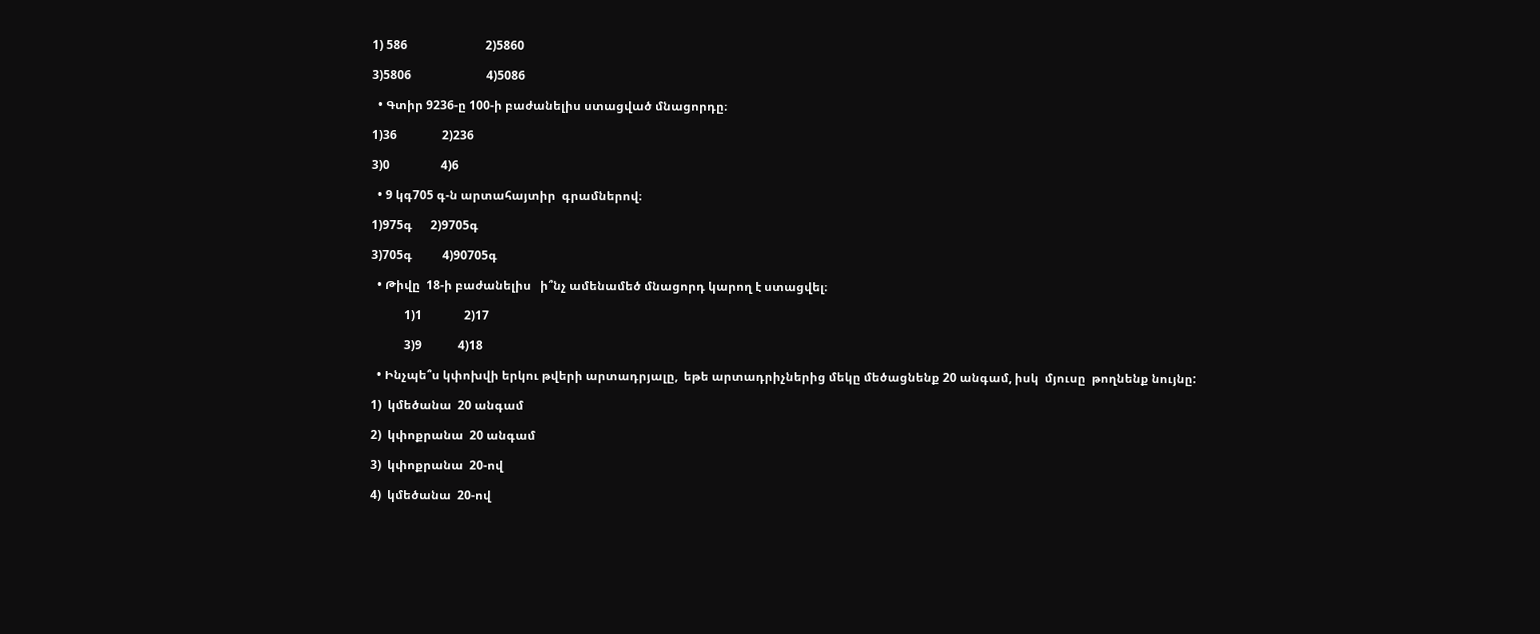1) 586                          2)5860

3)5806                         4)5086

  • Գտիր 9236-ը 100-ի բաժանելիս ստացված մնացորդը։

1)36               2)236

3)0                 4)6

  • 9 կգ705 գ-ն արտահայտիր  գրամներով։

1)975գ      2)9705գ

3)705գ          4)90705գ

  • Թիվը  18-ի բաժանելիս   ի՞նչ ամենամեծ մնացորդ կարող է ստացվել։

           1)1              2)17

           3)9            4)18

  • Ինչպե՞ս կփոխվի երկու թվերի արտադրյալը,  եթե արտադրիչներից մեկը մեծացնենք 20 անգամ, իսկ  մյուսը  թողնենք նույնը:

1)  կմեծանա  20 անգամ

2)  կփոքրանա  20 անգամ

3)  կփոքրանա  20-ով

4)  կմեծանա  20-ով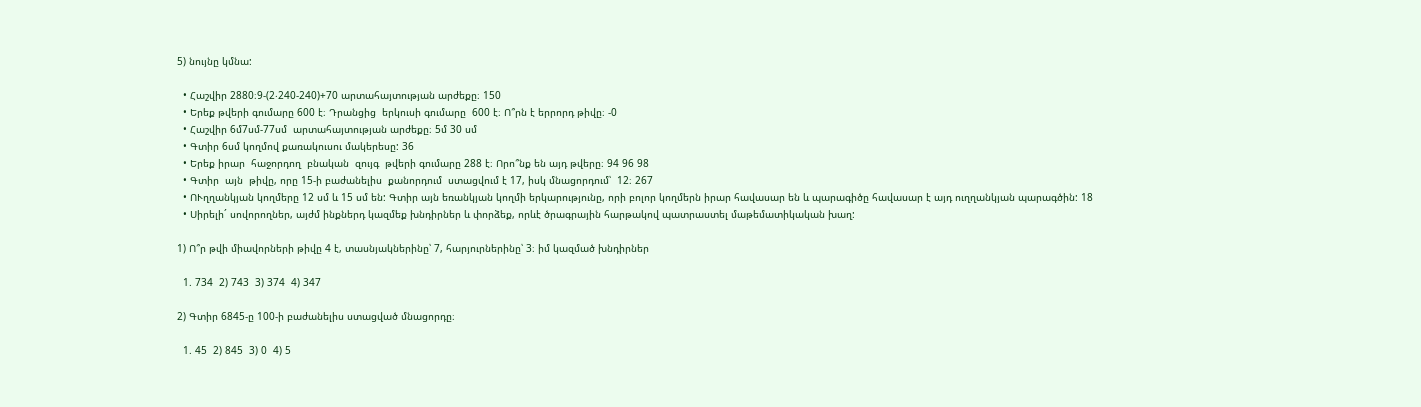5) նույնը կմնա:

  • Հաշվիր 2880։9-(2‧240-240)+70 արտահայտության արժեքը։ 150
  • Երեք թվերի գումարը 600 է։ Դրանցից  երկուսի գումարը  600 է։ Ո՞րն է երրորդ թիվը։ -0
  • Հաշվիր 6մ7սմ-77սմ  արտահայտության արժեքը։ 5մ 30 սմ
  • Գտիր 6սմ կողմով քառակուսու մակերեսը: 36
  • Երեք իրար  հաջորդող  բնական  զույգ  թվերի գումարը 288 է։ Որո՞նք են այդ թվերը։ 94 96 98
  • Գտիր  այն  թիվը, որը 15-ի բաժանելիս  քանորդում  ստացվում է 17, իսկ մնացորդում՝  12։ 267
  • ՈՒղղանկյան կողմերը 12 սմ և 15 սմ են: Գտիր այն եռանկյան կողմի երկարությունը, որի բոլոր կողմերն իրար հավասար են և պարագիծը հավասար է այդ ուղղանկյան պարագծին: 18
  • Սիրելի´ սովորողներ, այժմ ինքներդ կազմեք խնդիրներ և փորձեք, որևէ ծրագրային հարթակով պատրաստել մաթեմատիկական խաղ:

1) Ո՞ր թվի միավորների թիվը 4 է, տասնյակներինը՝ 7, հարյուրներինը՝ 3։ իմ կազմած խնդիրներ

  1. 734  2) 743  3) 374  4) 347

2) Գտիր 6845-ը 100-ի բաժանելիս ստացված մնացորդը։

  1. 45  2) 845  3) 0  4) 5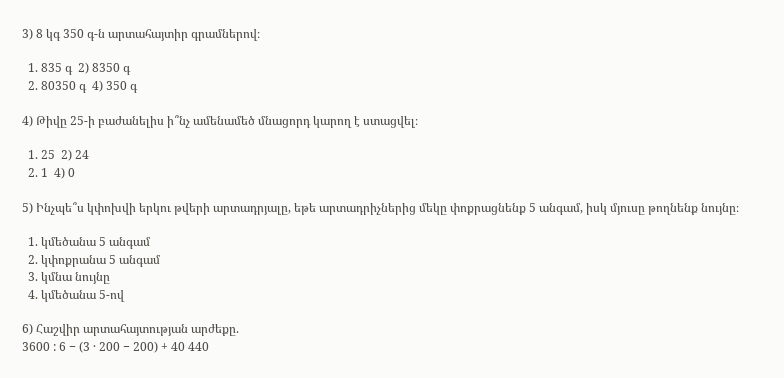3) 8 կգ 350 գ-ն արտահայտիր գրամներով։

  1. 835 գ  2) 8350 գ
  2. 80350 գ  4) 350 գ

4) Թիվը 25-ի բաժանելիս ի՞նչ ամենամեծ մնացորդ կարող է ստացվել։

  1. 25  2) 24
  2. 1  4) 0

5) Ինչպե՞ս կփոխվի երկու թվերի արտադրյալը, եթե արտադրիչներից մեկը փոքրացնենք 5 անգամ, իսկ մյուսը թողնենք նույնը։

  1. կմեծանա 5 անգամ
  2. կփոքրանա 5 անգամ
  3. կմնա նույնը
  4. կմեծանա 5-ով

6) Հաշվիր արտահայտության արժեքը.
3600 : 6 − (3 · 200 − 200) + 40 440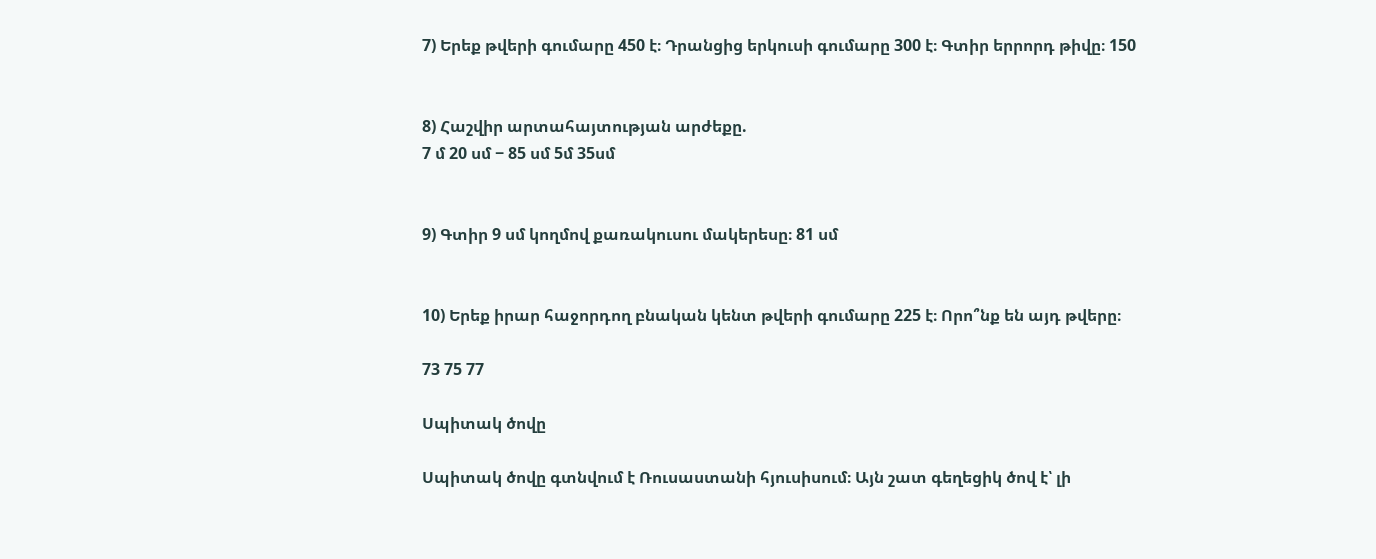7) Երեք թվերի գումարը 450 է։ Դրանցից երկուսի գումարը 300 է։ Գտիր երրորդ թիվը։ 150


8) Հաշվիր արտահայտության արժեքը.
7 մ 20 սմ − 85 սմ 5մ 35սմ


9) Գտիր 9 սմ կողմով քառակուսու մակերեսը։ 81 սմ


10) Երեք իրար հաջորդող բնական կենտ թվերի գումարը 225 է։ Որո՞նք են այդ թվերը։

73 75 77

Սպիտակ ծովը

Սպիտակ ծովը գտնվում է Ռուսաստանի հյուսիսում։ Այն շատ գեղեցիկ ծով է՝ լի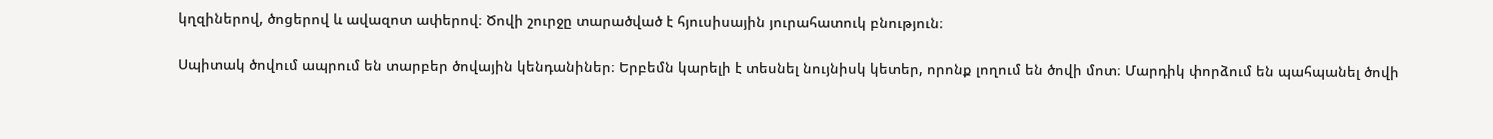կղզիներով, ծոցերով և ավազոտ ափերով։ Ծովի շուրջը տարածված է հյուսիսային յուրահատուկ բնություն։

Սպիտակ ծովում ապրում են տարբեր ծովային կենդանիներ։ Երբեմն կարելի է տեսնել նույնիսկ կետեր, որոնք լողում են ծովի մոտ։ Մարդիկ փորձում են պահպանել ծովի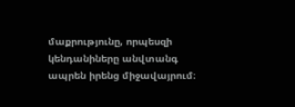մաքրությունը, որպեսզի կենդանիները անվտանգ ապրեն իրենց միջավայրում։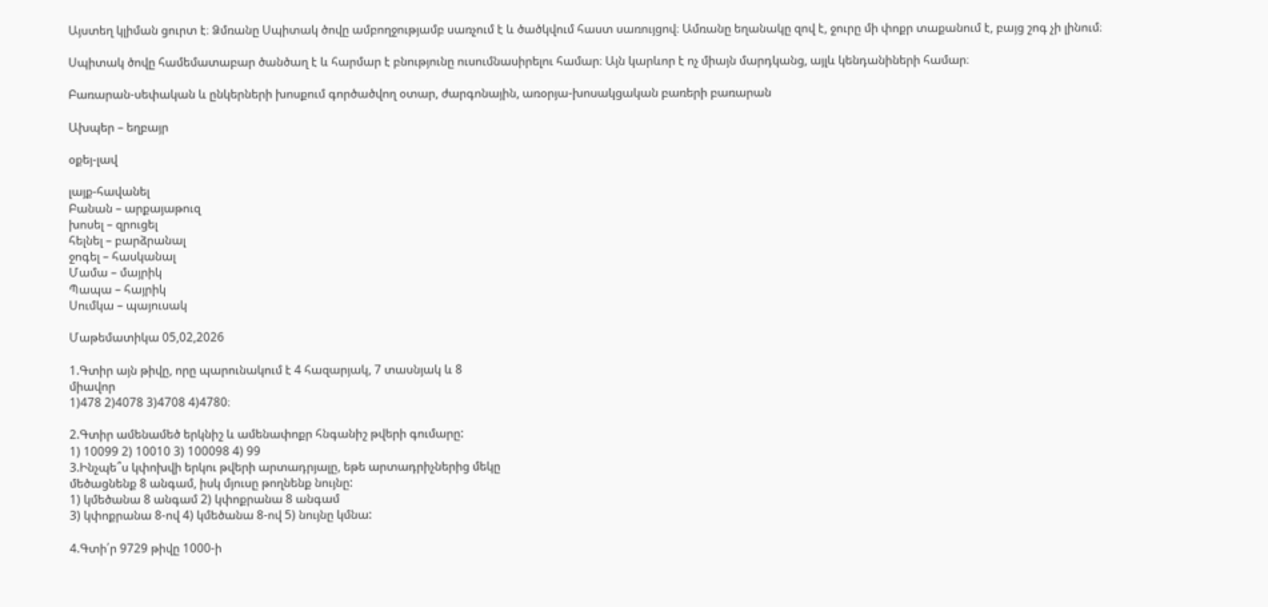Այստեղ կլիման ցուրտ է։ Ձմռանը Սպիտակ ծովը ամբողջությամբ սառչում է և ծածկվում հաստ սառույցով։ Ամռանը եղանակը զով է, ջուրը մի փոքր տաքանում է, բայց շոգ չի լինում։

Սպիտակ ծովը համեմատաբար ծանծաղ է և հարմար է բնությունը ուսումնասիրելու համար։ Այն կարևոր է ոչ միայն մարդկանց, այլև կենդանիների համար։

Բառարան-սեփական և ընկերների խոսքում գործածվող օտար, ժարգոնային, առօրյա-խոսակցական բառերի բառարան

Ախպեր – եղբայր

օքեյ-լավ

լայք-հավանել
Բանան – արքայաթուզ
խոսել – զրուցել
հելնել – բարձրանալ
ջոգել – հասկանալ
Մամա – մայրիկ
Պապա – հայրիկ
Սումկա – պայուսակ

Մաթեմատիկա 05,02,2026

1.Գտիր այն թիվը, որը պարունակում է 4 հազարյակ, 7 տասնյակ և 8
միավոր
1)478 2)4078 3)4708 4)4780։

2.Գտիր ամենամեծ երկնիշ և ամենափոքր հնգանիշ թվերի գումարը:
1) 10099 2) 10010 3) 100098 4) 99
3.Ինչպե՞ս կփոխվի երկու թվերի արտադրյալը, եթե արտադրիչներից մեկը
մեծացնենք 8 անգամ, իսկ մյուսը թողնենք նույնը:
1) կմեծանա 8 անգամ 2) կփոքրանա 8 անգամ
3) կփոքրանա 8-ով 4) կմեծանա 8-ով 5) նույնը կմնա:

4.Գտի՛ր 9729 թիվը 1000-ի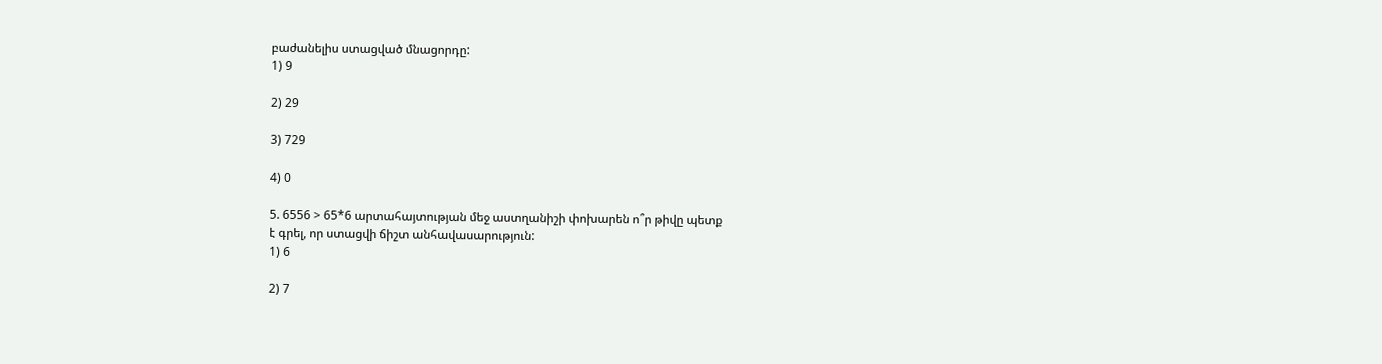բաժանելիս ստացված մնացորդը:
1) 9

2) 29

3) 729

4) 0

5. 6556 > 65*6 արտահայտության մեջ աստղանիշի փոխարեն ո՞ր թիվը պետք
է գրել, որ ստացվի ճիշտ անհավասարություն:
1) 6

2) 7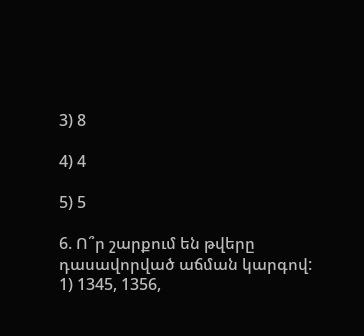3) 8

4) 4

5) 5

6. Ո՞ր շարքում են թվերը դասավորված աճման կարգով:
1) 1345, 1356,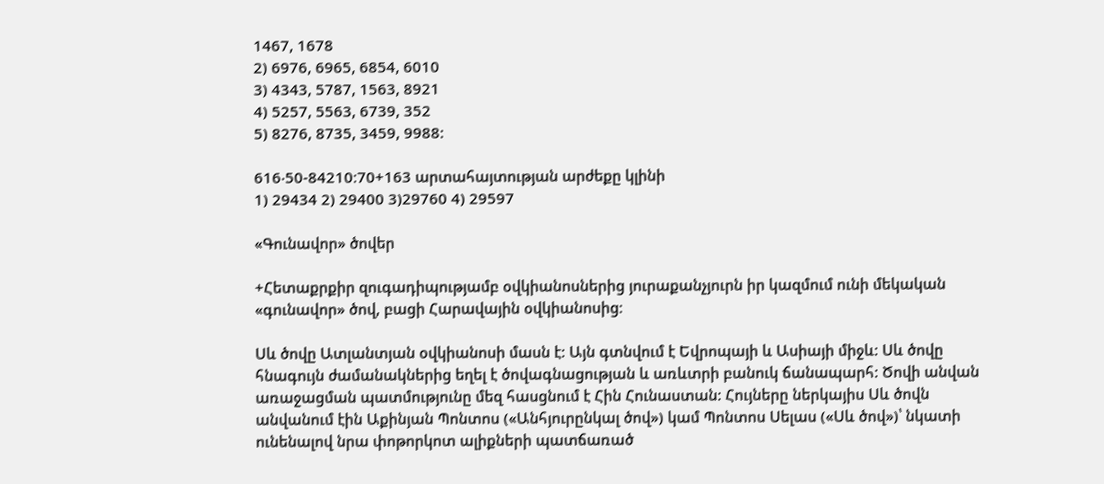1467, 1678
2) 6976, 6965, 6854, 6010
3) 4343, 5787, 1563, 8921
4) 5257, 5563, 6739, 352
5) 8276, 8735, 3459, 9988:

616‧50-84210։70+163 արտահայտության արժեքը կլինի
1) 29434 2) 29400 3)29760 4) 29597

«Գունավոր» ծովեր

+Հետաքրքիր զուգադիպությամբ օվկիանոսներից յուրաքանչյուրն իր կազմում ունի մեկական «գունավոր» ծով, բացի Հարավային օվկիանոսից։

Սև ծովը Ատլանտյան օվկիանոսի մասն է: Այն գտնվում է Եվրոպայի և Ասիայի միջև: Սև ծովը հնագույն ժամանակներից եղել է ծովագնացության և առևտրի բանուկ ճանապարհ: Ծովի անվան առաջացման պատմությունը մեզ հասցնում է Հին Հունաստան: Հույները ներկայիս Սև ծովն անվանում էին Աքինյան Պոնտոս («Անհյուրընկալ ծով») կամ Պոնտոս Սելաս («Սև ծով»)՝ նկատի ունենալով նրա փոթորկոտ ալիքների պատճառած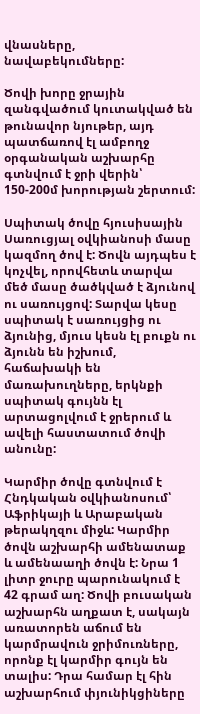վնասները, նավաբեկումները:

Ծովի խորը ջրային զանգվածում կուտակված են թունավոր նյութեր, այդ պատճառով էլ ամբողջ օրգանական աշխարհը գտնվում է ջրի վերին՝ 150-200մ խորության շերտում:

Սպիտակ ծովը հյուսիսային Սառուցյալ օվկիանոսի մասը կազմող ծով է: Ծովն այդպես է կոչվել, որովհետև տարվա մեծ մասը ծածկված է ձյունով ու սառույցով: Տարվա կեսը սպիտակ է սառույցից ու ձյունից, մյուս կեսն էլ բուքն ու ձյունն են իշխում, հաճախակի են մառախուղները, երկնքի սպիտակ գույնն էլ արտացոլվում է ջրերում և ավելի հաստատում ծովի անունը:

Կարմիր ծովը գտնվում է Հնդկական օվկիանոսում՝ Աֆրիկայի և Արաբական թերակղզու միջև: Կարմիր ծովն աշխարհի ամենատաք և ամենաաղի ծովն է: Նրա 1 լիտր ջուրը պարունակում է 42 գրամ աղ: Ծովի բուսական աշխարհն աղքատ է, սակայն առատորեն աճում են կարմրավուն ջրիմուռները, որոնք էլ կարմիր գույն են տալիս: Դրա համար էլ հին աշխարհում փյունիկցիները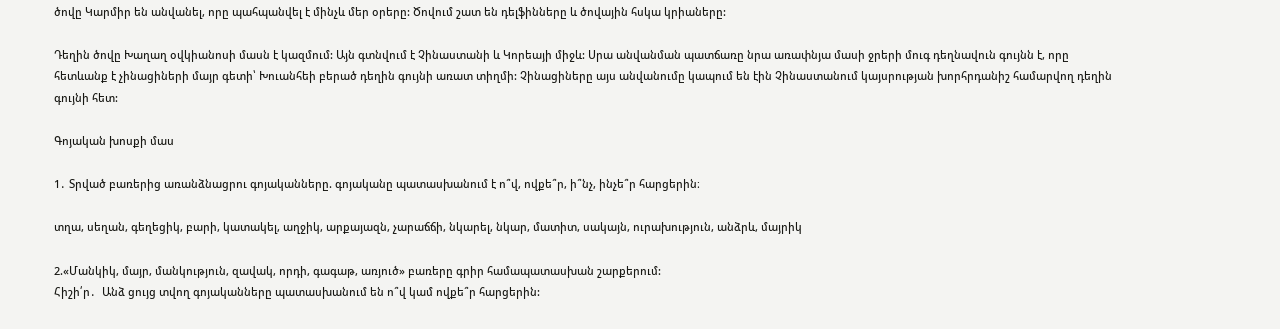ծովը Կարմիր են անվանել, որը պահպանվել է մինչև մեր օրերը: Ծովում շատ են դելֆինները և ծովային հսկա կրիաները:

Դեղին ծովը Խաղաղ օվկիանոսի մասն է կազմում: Այն գտնվում է Չինաստանի և Կորեայի միջև: Սրա անվանման պատճառը նրա առափնյա մասի ջրերի մուգ դեղնավուն գույնն է, որը հետևանք է չինացիների մայր գետի՝ Խուանհեի բերած դեղին գույնի առատ տիղմի: Չինացիները այս անվանումը կապում են էին Չինաստանում կայսրության խորհրդանիշ համարվող դեղին գույնի հետ:

Գոյական խոսքի մաս

1․ Տրված բառերից առանձնացրու գոյականները. գոյականը պատասխանում է ո՞վ, ովքե՞ր, ի՞նչ, ինչե՞ր հարցերին։

տղա, սեղան, գեղեցիկ, բարի, կատակել, աղջիկ, արքայազն, չարաճճի, նկարել, նկար, մատիտ, սակայն, ուրախություն, անձրև, մայրիկ

2.«Մանկիկ, մայր, մանկություն, զավակ, որդի, գագաթ, առյուծ» բառերը գրիր համապատասխան շարքերում:
Հիշի՛ր․  Անձ ցույց տվող գոյականները պատասխանում են ո՞վ կամ ովքե՞ր հարցերին: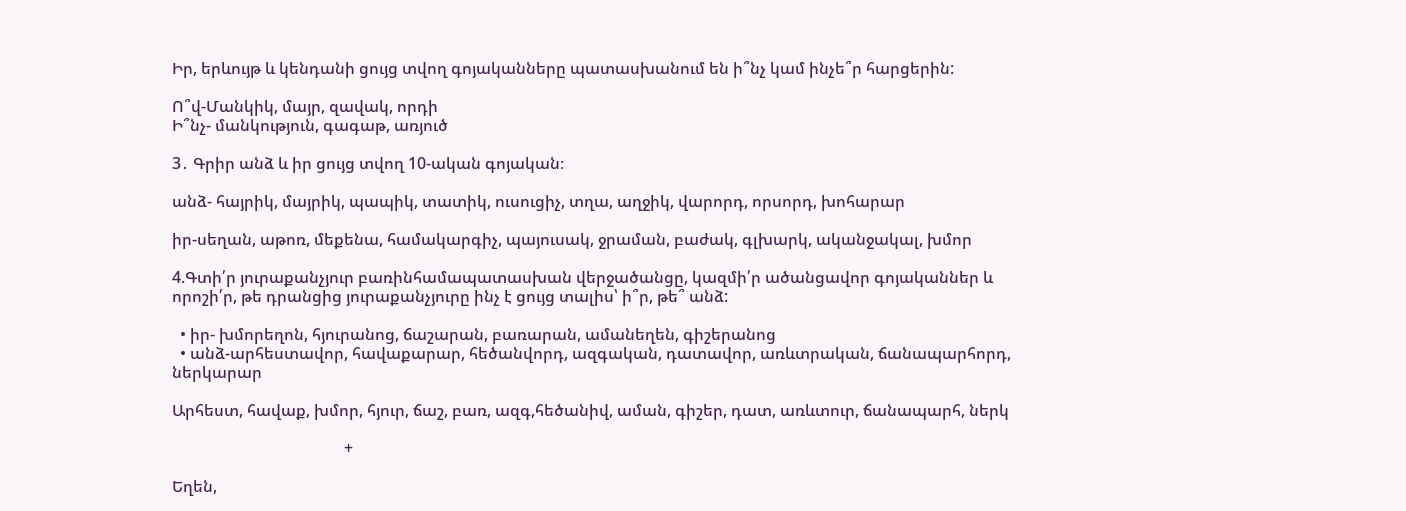Իր, երևույթ և կենդանի ցույց տվող գոյականները պատասխանում են ի՞նչ կամ ինչե՞ր հարցերին:

Ո՞վ-Մանկիկ, մայր, զավակ, որդի
Ի՞նչ- մանկություն, գագաթ, առյուծ

3․ Գրիր անձ և իր ցույց տվող 10-ական գոյական։

անձ- հայրիկ, մայրիկ, պապիկ, տատիկ, ուսուցիչ, տղա, աղջիկ, վարորդ, որսորդ, խոհարար

իր-սեղան, աթոռ, մեքենա, համակարգիչ, պայուսակ, ջրաման, բաժակ, գլխարկ, ականջակալ, խմոր

4.Գտի՛ր յուրաքանչյուր բառինհամապատասխան վերջածանցը, կազմի՛ր ածանցավոր գոյականներ և որոշի՛ր, թե դրանցից յուրաքանչյուրը ինչ է ցույց տալիս՝ ի՞ր, թե՞ անձ:

  • իր- խմորեղոն, հյուրանոց, ճաշարան, բառարան, ամանեղեն, գիշերանոց
  • անձ-արհեստավոր, հավաքարար, հեծանվորդ, ազգական, դատավոր, առևտրական, ճանապարհորդ, ներկարար

Արհեստ, հավաք, խմոր, հյուր, ճաշ, բառ, ազգ,հեծանիվ, աման, գիշեր, դատ, առևտուր, ճանապարհ, ներկ

                                           +

Եղեն,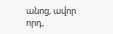անոց, ավոր որդ,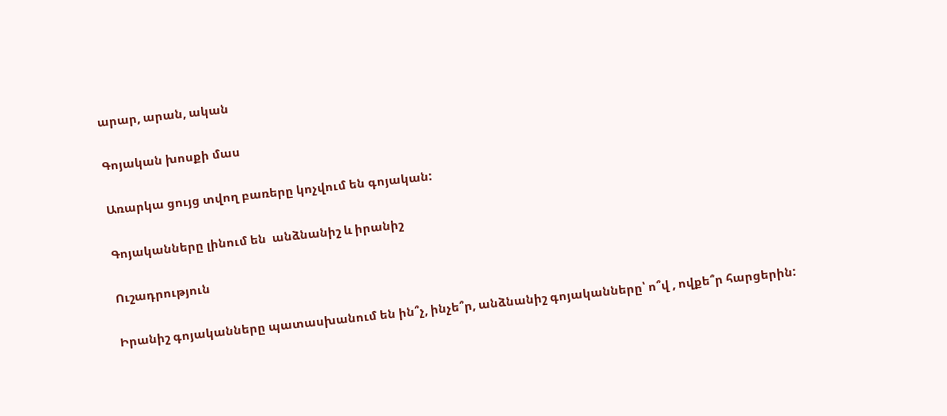արար, արան, ական

Գոյական խոսքի մաս

Առարկա ցույց տվող բառերը կոչվում են գոյական:

Գոյականները լինում են  անձնանիշ և իրանիշ

Ուշադրություն

Իրանիշ գոյականները պատասխանում են ին՞չ, ինչե՞ր, անձնանիշ գոյականները՝ ո՞վ , ովքե՞ր հարցերին: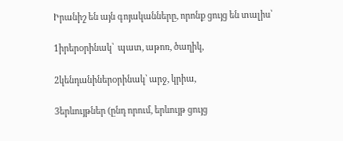Իրանիշ են այն գոյականները, որոնք ցույց են տալիս՝

1իրերoրինակ՝  պատ, աթոռ, ծաղիկ,

2կենդանիներoրինակ՝ արջ, կրիա,

3երևույթներ (ընդ որում, երևույթ ցույց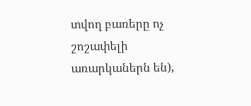տվող բառերը ոչ շոշափելի առարկաներն են),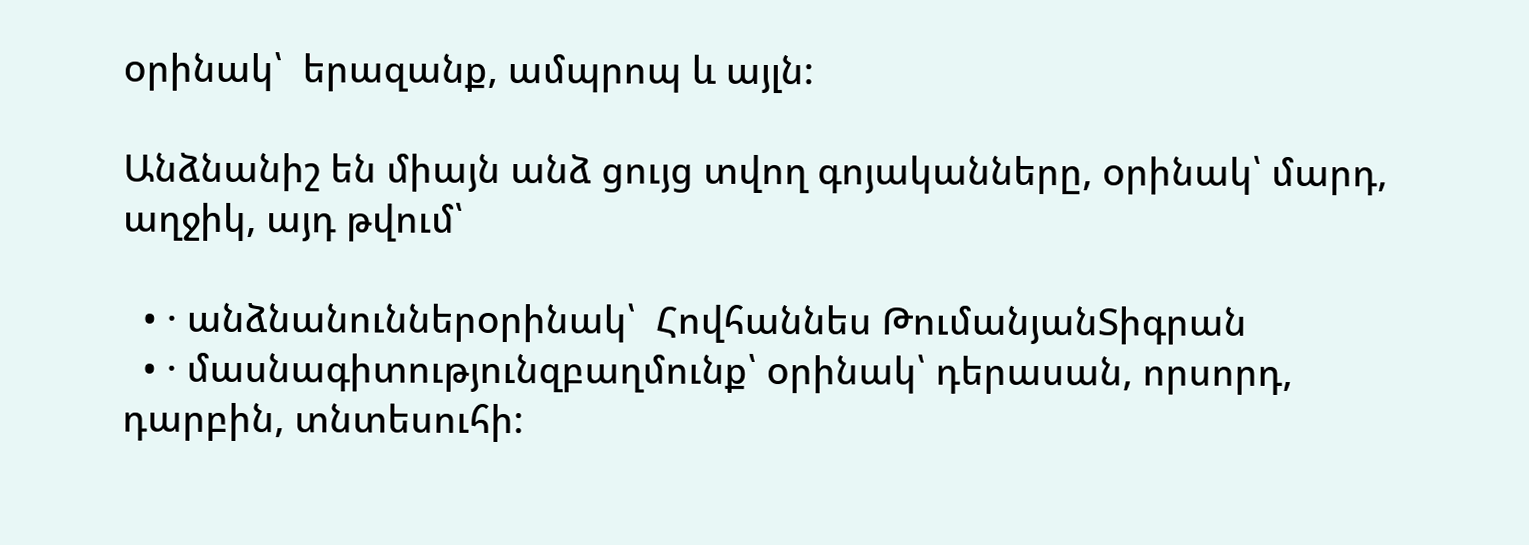oրինակ՝  երազանք, ամպրոպ և այլն:

Անձնանիշ են միայն անձ ցույց տվող գոյականները, oրինակ՝ մարդ, աղջիկ, այդ թվում՝

  • · անձնանուններoրինակ՝  Հովհաննես ԹումանյանՏիգրան
  • · մասնագիտությունզբաղմունք՝ oրինակ՝ դերասան, որսորդ, դարբին, տնտեսուհի: